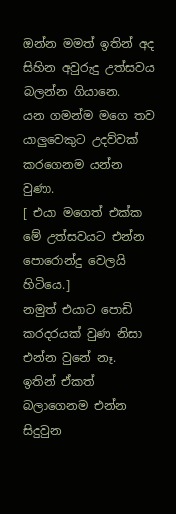ඔන්න මමත් ඉතින් අද සිහින අවුරුදු උත්සවය බලන්න ගියානෙ.
යන ගමන්ම මගෙ තව යාලුවෙකුට උදව්වක් කරගෙනම යන්න වුණා.
[ එයා මගෙත් එක්ක මේ උත්සවයට එන්න පොරොන්දු වෙලයි හිටියෙ.]
නමුත් එයාට පොඩි කරදරයක් වුණ නිසා එන්න වුනේ නෑ.
ඉතින් ඒකත් බලාගෙනම එන්න සිදුවුන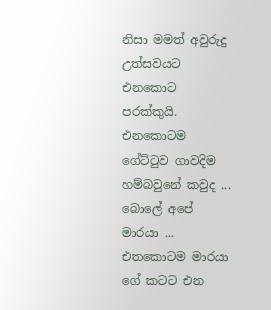නිසා මමත් අවුරුදු උත්සවයට එනකොට පරක්කුයි.
එනකොටම ගේට්ටුව ගාවදිම හම්බවුනේ කවුද ... බොලේ අපේ මාරයා ...
එතකොටම මාරයා ගේ කටට එන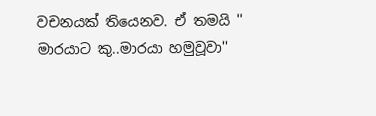වචනයක් තියෙනව. ඒ තමයි '' මාරයාට කු..මාරයා හමුවූවා''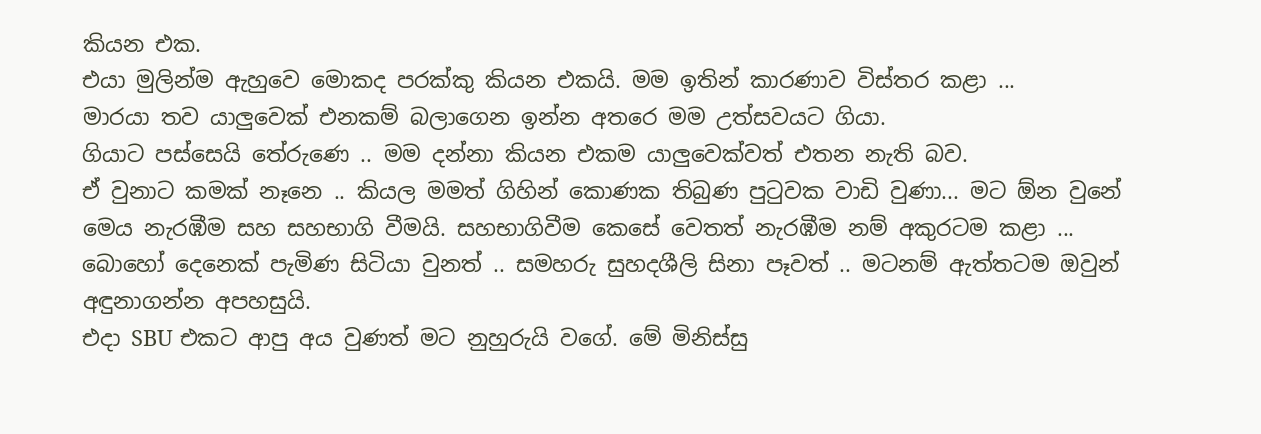කියන එක.
එයා මුලින්ම ඇහුවෙ මොකද පරක්කු කියන එකයි. මම ඉතින් කාරණාව විස්තර කළා ...
මාරයා තව යාලුවෙක් එනකම් බලාගෙන ඉන්න අතරෙ මම උත්සවයට ගියා.
ගියාට පස්සෙයි තේරුණෙ .. මම දන්නා කියන එකම යාලුවෙක්වත් එතන නැති බව.
ඒ වුනාට කමක් නෑනෙ .. කියල මමත් ගිහින් කොණක තිබුණ පුටුවක වාඩි වුණා... මට ඕන වුනේ මෙය නැරඹීම සහ සහභාගි වීමයි. සහභාගිවීම කෙසේ වෙතත් නැරඹීම නම් අකුරටම කළා ...
බොහෝ දෙනෙක් පැමිණ සිටියා වුනත් .. සමහරු සුහදශීලි සිනා පෑවත් .. මටනම් ඇත්තටම ඔවුන් අඳුනාගන්න අපහසුයි.
එදා SBU එකට ආපු අය වුණත් මට නුහුරුයි වගේ. මේ මිනිස්සු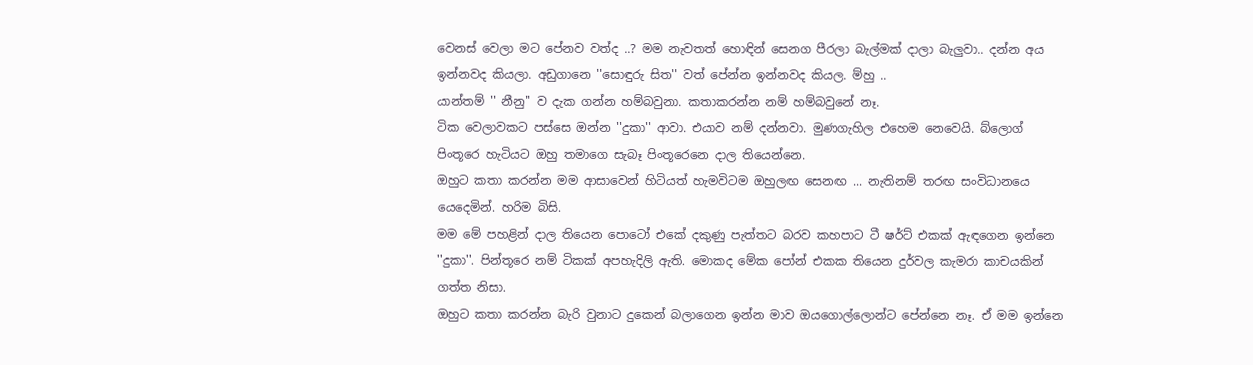වෙනස් වෙලා මට පේනව වත්ද ..? මම නැවතත් හොඳින් සෙනග පීරලා බැල්මක් දාලා බැලුවා.. දන්න අය ඉන්නවද කියලා. අඩුගානෙ ''සොඳුරු සිත'' වත් පේන්න ඉන්නවද කියල. ම්හු ..
යාන්තම් '' නීනු'' ව දැක ගන්න හම්බවුනා. කතාකරන්න නම් හම්බවුනේ නෑ.
ටික වෙලාවකට පස්සෙ ඔන්න ''දුකා'' ආවා. එයාව නම් දන්නවා. මුණගැහිල එහෙම නෙවෙයි. බ්ලොග් පිංතූරෙ හැටියට ඔහු තමාගෙ සැබෑ පිංතූරෙනෙ දාල තියෙන්නෙ.
ඔහුට කතා කරන්න මම ආසාවෙන් හිටියත් හැමවිටම ඔහුලඟ සෙනඟ ... නැතිනම් තරඟ සංවිධානයෙ යෙදෙමින්. හරිම බිසි.
මම මේ පහළින් දාල තියෙන පොටෝ එකේ දකුණු පැත්තට බරව කහපාට ටී ෂර්ට් එකක් ඇඳගෙන ඉන්නෙ ''දුකා''. පින්තූරෙ නම් ටිකක් අපහැදිලි ඇති. මොකද මේක පෝන් එකක තියෙන දුර්වල කැමරා කාචයකින් ගත්ත නිසා.
ඔහුට කතා කරන්න බැරි වුනාට දුකෙන් බලාගෙන ඉන්න මාව ඔයගොල්ලොන්ට පේන්නෙ නෑ. ඒ මම ඉන්නෙ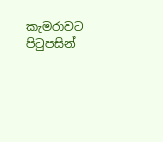කැමරාවට පිටුපසින්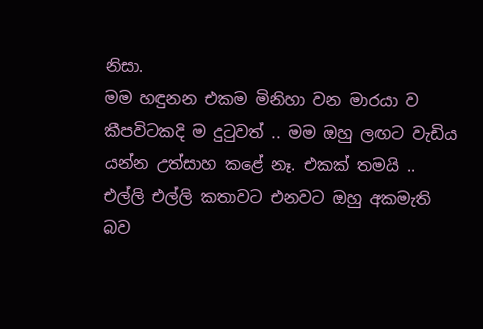නිසා.
මම හඳුනන එකම මිනිහා වන මාරයා ව කීපවිටකදි ම දුටුවත් .. මම ඔහු ලඟට වැඩිය යන්න උත්සාහ කළේ නෑ. එකක් තමයි .. එල්ලි එල්ලි කතාවට එනවට ඔහු අකමැති බව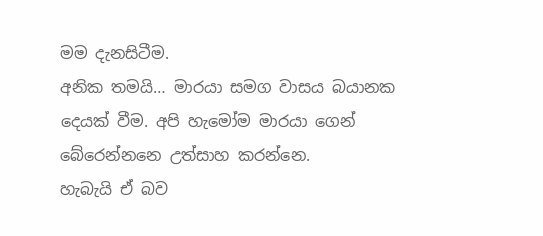මම දැනසිටීම.
අනික තමයි… මාරයා සමග වාසය බයානක දෙයක් වීම. අපි හැමෝම මාරයා ගෙන් බේරෙන්නනෙ උත්සාහ කරන්නෙ.
හැබැයි ඒ බව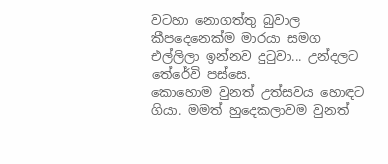වටහා නොගත්තු බුවාල කීපදෙනෙක්ම මාරයා සමග එල්ලිලා ඉන්නව දුටුවා... උන්දලට තේරේවි පස්සෙ.
කොහොම වුනත් උත්සවය හොඳට ගියා. මමත් හුදෙකලාවම වුනත්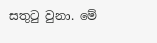සතුටු වුනා. මේ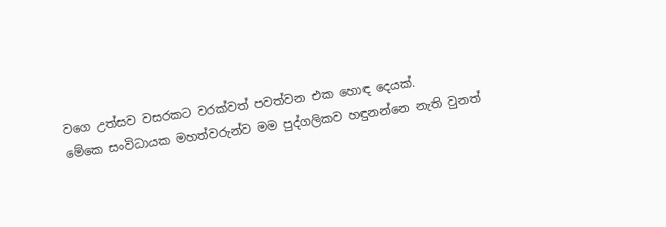වගෙ උත්සව වසරකට වරක්වත් පවත්වන එක හොඳ දෙයක්.
මේකෙ සංවිධායක මහත්වරුන්ව මම පුද්ගලිකව හඳුනන්නෙ නැති වුනත්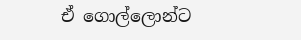ඒ ගොල්ලොන්ට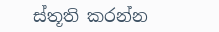ස්තූති කරන්න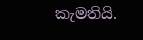කැමතියි.